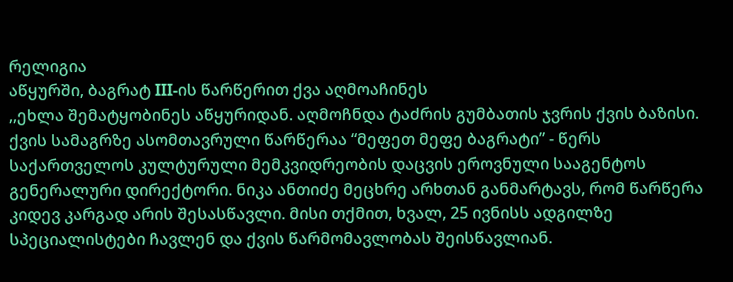რელიგია
აწყურში, ბაგრატ III-ის წარწერით ქვა აღმოაჩინეს
,,ეხლა შემატყობინეს აწყურიდან. აღმოჩნდა ტაძრის გუმბათის ჯვრის ქვის ბაზისი. ქვის სამაგრზე ასომთავრული წარწერაა “მეფეთ მეფე ბაგრატი” - წერს საქართველოს კულტურული მემკვიდრეობის დაცვის ეროვნული სააგენტოს გენერალური დირექტორი. ნიკა ანთიძე მეცხრე არხთან განმარტავს, რომ წარწერა კიდევ კარგად არის შესასწავლი. მისი თქმით, ხვალ, 25 ივნისს ადგილზე სპეციალისტები ჩავლენ და ქვის წარმომავლობას შეისწავლიან.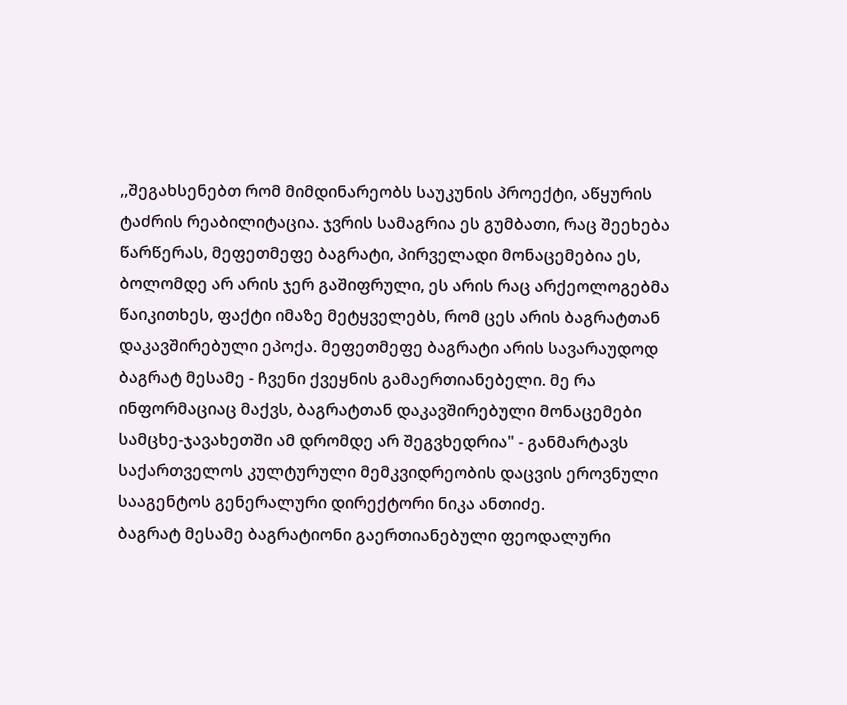,,შეგახსენებთ რომ მიმდინარეობს საუკუნის პროექტი, აწყურის ტაძრის რეაბილიტაცია. ჯვრის სამაგრია ეს გუმბათი, რაც შეეხება წარწერას, მეფეთმეფე ბაგრატი, პირველადი მონაცემებია ეს, ბოლომდე არ არის ჯერ გაშიფრული, ეს არის რაც არქეოლოგებმა წაიკითხეს, ფაქტი იმაზე მეტყველებს, რომ ცეს არის ბაგრატთან დაკავშირებული ეპოქა. მეფეთმეფე ბაგრატი არის სავარაუდოდ ბაგრატ მესამე - ჩვენი ქვეყნის გამაერთიანებელი. მე რა ინფორმაციაც მაქვს, ბაგრატთან დაკავშირებული მონაცემები სამცხე-ჯავახეთში ამ დრომდე არ შეგვხედრია" - განმარტავს საქართველოს კულტურული მემკვიდრეობის დაცვის ეროვნული სააგენტოს გენერალური დირექტორი ნიკა ანთიძე.
ბაგრატ მესამე ბაგრატიონი გაერთიანებული ფეოდალური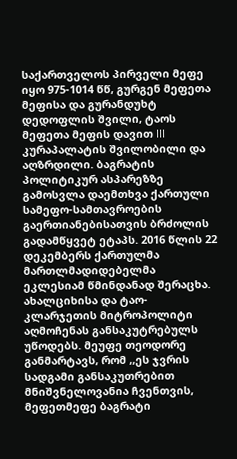საქართველოს პირველი მეფე იყო 975-1014 წწ, გურგენ მეფეთა მეფისა და გურანდუხტ დედოფლის შვილი, ტაოს მეფეთა მეფის დავით III კურაპალატის შვილობილი და აღზრდილი. ბაგრატის პოლიტიკურ ასპარეზზე გამოსვლა დაემთხვა ქართული სამეფო-სამთავროების გაერთიანებისათვის ბრძოლის გადამწყვეტ ეტაპს. 2016 წლის 22 დეკემბერს ქართულმა მართლმადიდებელმა ეკლესიამ წმინდანად შერაცხა.
ახალციხისა და ტაო-კლარჯეთის მიტროპოლიტი აღმოჩენას განსაკუტრებულს უწოდებს. მეუფე თეოდორე განმარტავს, რომ ,,ეს ჯვრის სადგამი განსაკუთრებით მნიშვნელოვანია ჩვენთვის, მეფეთმეფე ბაგრატი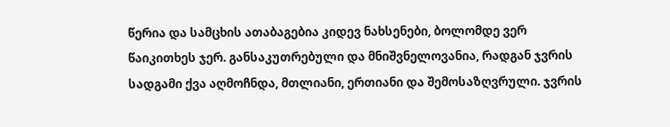წერია და სამცხის ათაბაგებია კიდევ ნახსენები, ბოლომდე ვერ წაიკითხეს ჯერ. განსაკუთრებული და მნიშვნელოვანია, რადგან ჯვრის სადგამი ქვა აღმოჩნდა, მთლიანი, ერთიანი და შემოსაზღვრული. ჯვრის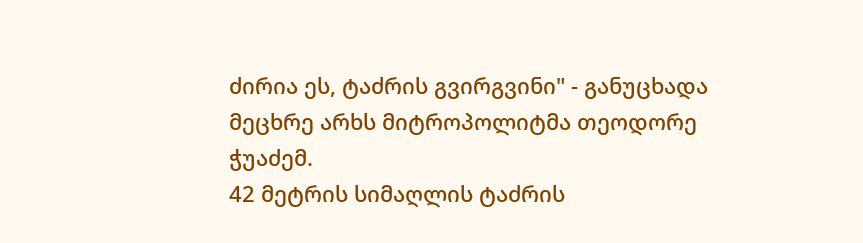ძირია ეს, ტაძრის გვირგვინი" - განუცხადა მეცხრე არხს მიტროპოლიტმა თეოდორე ჭუაძემ.
42 მეტრის სიმაღლის ტაძრის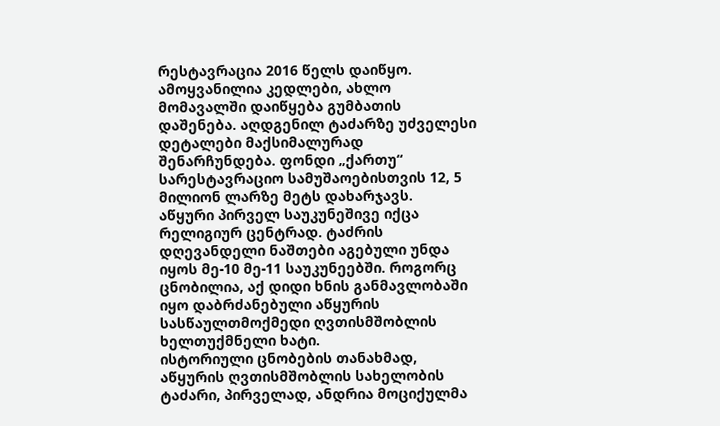რესტავრაცია 2016 წელს დაიწყო. ამოყვანილია კედლები, ახლო მომავალში დაიწყება გუმბათის დაშენება. აღდგენილ ტაძარზე უძველესი დეტალები მაქსიმალურად შენარჩუნდება. ფონდი „ქართუ“ სარესტავრაციო სამუშაოებისთვის 12, 5 მილიონ ლარზე მეტს დახარჯავს.
აწყური პირველ საუკუნეშივე იქცა რელიგიურ ცენტრად. ტაძრის დღევანდელი ნაშთები აგებული უნდა იყოს მე-10 მე-11 საუკუნეებში. როგორც ცნობილია, აქ დიდი ხნის განმავლობაში იყო დაბრძანებული აწყურის სასწაულთმოქმედი ღვთისმშობლის ხელთუქმნელი ხატი.
ისტორიული ცნობების თანახმად, აწყურის ღვთისმშობლის სახელობის ტაძარი, პირველად, ანდრია მოციქულმა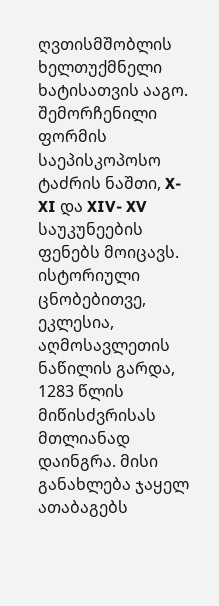ღვთისმშობლის ხელთუქმნელი ხატისათვის ააგო. შემორჩენილი ფორმის საეპისკოპოსო ტაძრის ნაშთი, X-XI და XIV- XV საუკუნეების ფენებს მოიცავს. ისტორიული ცნობებითვე, ეკლესია, აღმოსავლეთის ნაწილის გარდა, 1283 წლის მიწისძვრისას მთლიანად დაინგრა. მისი განახლება ჯაყელ ათაბაგებს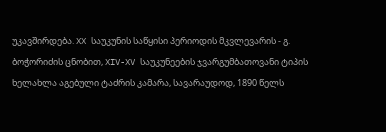უკავშირდება. XX საუკუნის საწყისი პერიოდის მკვლევარის - გ. ბოჭორიძის ცნობით, XIV-XV საუკუნეების ჯვარგუმბათოვანი ტიპის ხელახლა აგებული ტაძრის კამარა, სავარაუდოდ, 1890 წელს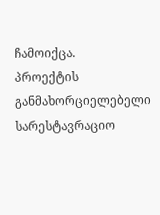ჩამოიქცა.
პროექტის განმახორციელებელი სარესტავრაციო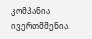კომპანია ივერთმშენია.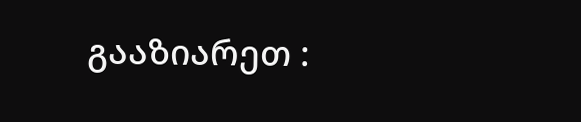გააზიარეთ :